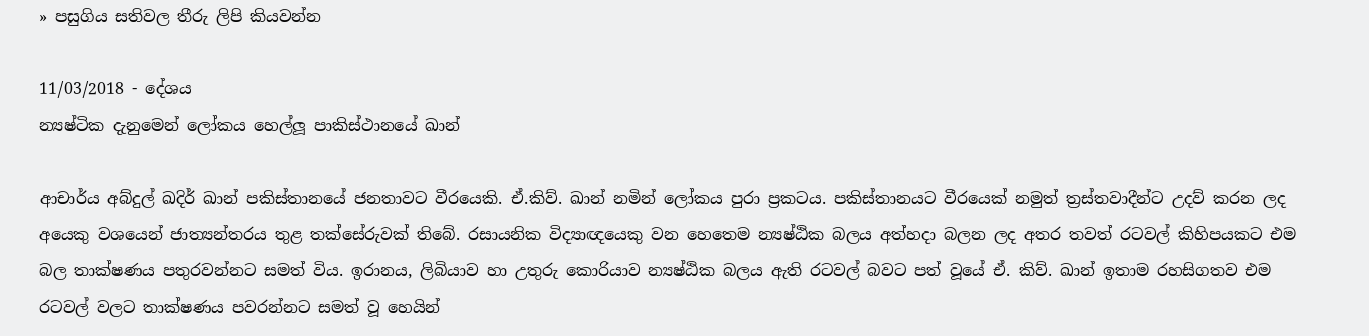» පසුගිය සතිවල තීරු ලිපි කියවන්න

11/03/2018 - දේශය
න්‍යෂ්ටික දැනුමෙන් ලෝකය හෙල්ලූ පාකිස්ථානයේ ඛාන්

ආචාර්ය අබ්දුල් ඛදිර් ඛාන් පකිස්තානයේ ජනතාවට වීරයෙකි. ඒ.කිව්. ඛාන් නමින් ලෝකය පුරා ප්‍රකටය. පකිස්තානයට වීරයෙක් නමුත් ත්‍රස්තවාදීන්ට උදව් කරන ලද අයෙකු වශයෙන් ජාත්‍යන්තරය තුළ තක්සේරුවක් තිබේ. රසායනික විද්‍යාඥයෙකු වන හෙතෙම න්‍යෂ්ඨික බලය අත්හදා බලන ලද අතර තවත් රටවල් කිහිපයකට එම බල තාක්ෂණය පතුරවන්නට සමත් විය. ඉරානය, ලිබියාව හා උතුරු කොරියාව න්‍යෂ්ඨික බලය ඇති රටවල් බවට පත් වූයේ ඒ. කිව්. ඛාන් ඉතාම රහසිගතව එම රටවල් වලට තාක්ෂණය පවරන්නට සමත් වූ හෙයින්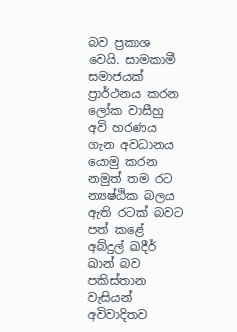බව ප්‍රකාශ වෙයි. සාමකාමී සමාජයක් ප්‍රාර්ථනය කරන ලෝක වාසීහු අවි හරණය ගැන අවධානය යොමු කරන නමුත් තම රට න්‍යෂ්ඨික බලය ඇති රටක් බවට පත් කළේ අබ්දුල් ඛදීර් ඛාන් බව පකිස්තාන වැසියන් අවිවාදිතව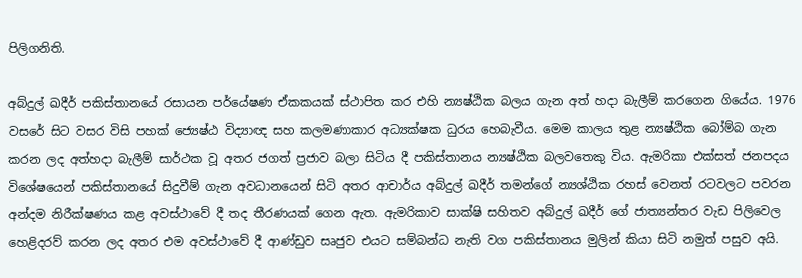පිලිගනිති.

අබ්දුල් ඛදීර් පකිස්තානයේ රසායන පර්යේෂණ ඒකකයක් ස්ථාපිත කර එහි න්‍යෂ්ඨික බලය ගැන අත් හදා බැලීම් කරගෙන ගියේය. 1976 වසරේ සිට වසර විසි පහක් ජ්‍යෙෂ්ඨ විද්‍යාඥ සහ කලමණාකාර අධ්‍යක්ෂක ධුරය හෙබැවීය. මෙම කාලය තුළ න්‍යෂ්ඨික බෝම්බ ගැන කරන ලද අත්හදා බැලීම් සාර්ථක වූ අතර ජගත් ප්‍රජාව බලා සිටිය දී පකිස්තානය න්‍යෂ්ඨික බලවතෙකු විය. ඇමරිකා එක්සත් ජනපදය විශේෂයෙන් පකිස්තානයේ සිදුවීම් ගැන අවධානයෙන් සිටි අතර ආචාර්ය අබ්දුල් ඛදීර් තමන්ගේ න්‍යශ්ඨික රහස් වෙනත් රටවලට පවරන අන්දම නිරීක්ෂණය කළ අවස්ථාවේ දී තද තීරණයක් ගෙන ඇත. ඇමරිකාව සාක්ෂි සහිතව අබ්දුල් ඛදීර් ගේ ජාත්‍යන්තර වැඩ පිලිවෙල හෙළිදරව් කරන ලද අතර එම අවස්ථාවේ දී ආණ්ඩුව සෘජුව එයට සම්බන්ධ නැති වග පකිස්තානය මුලින් කියා සිටි නමුත් පසුව අයි.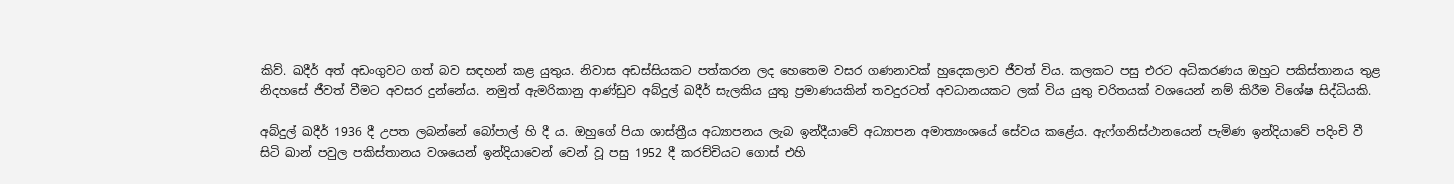කිව්. ඛදීර් අත් අඩංගුවට ගත් බව සඳහන් කළ යුතුය. නිවාස අඩස්සියකට පත්කරන ලද හෙතෙම වසර ගණනාවක් හුදෙකලාව ජීවත් විය. කලකට පසු එරට අධිකරණය ඔහුට පකිස්තානය තුළ නිදහසේ ජීවත් වීමට අවසර දුන්නේය. නමුත් ඇමරිකානු ආණ්ඩුව අබ්දුල් ඛදීර් සැලකිය යුතු ප්‍රමාණයකින් තවදුරටත් අවධානයකට ලක් විය යුතු චරිතයක් වශයෙන් නම් කිරීම විශේෂ සිද්ධියකි.

අබ්දුල් ඛදීර් 1936 දී උපත ලබන්නේ බෝපාල් හි දී ය. ඔහුගේ පියා ශාස්ත්‍රීය අධ්‍යාපනය ලැබ ඉන්දීයාවේ අධ්‍යාපන අමාත්‍යංශයේ සේවය කළේය. ඇෆ්ගනිස්ථානයෙන් පැමිණ ඉන්දියාවේ පදිංචි වී සිටි ඛාන් පවුල පකිස්තානය වශයෙන් ඉන්දියාවෙන් වෙන් වූ පසු 1952 දී කරච්චියට ගොස් එහි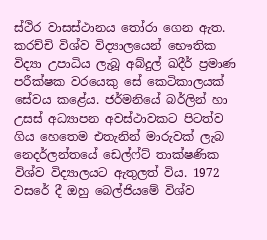ස්ථිර වාසස්ථානය තෝරා ගෙන ඇත. කරච්චි විශ්ව විද්‍යාලයෙන් භෞතික විද්‍යා උපාධිය ලැබූ අබ්දුල් ඛදීර් ප්‍රමාණ පරීක්ෂක වරයෙකු සේ කෙටිකාලයක් සේවය කළේය. ජර්මනියේ බර්ලින් හා උසස් අධ්‍යාපන අවස්ථාවකට පිටත්ව ගිය හෙතෙම එතැනින් මාරුවක් ලැබ නෙදර්ලන්තයේ ඩෙල්ෆ්ට් තාක්ෂණික විශ්ව විද්‍යාලයට ඇතුලත් විය. 1972 වසරේ දී ඔහු බෙල්ජියමේ විශ්ව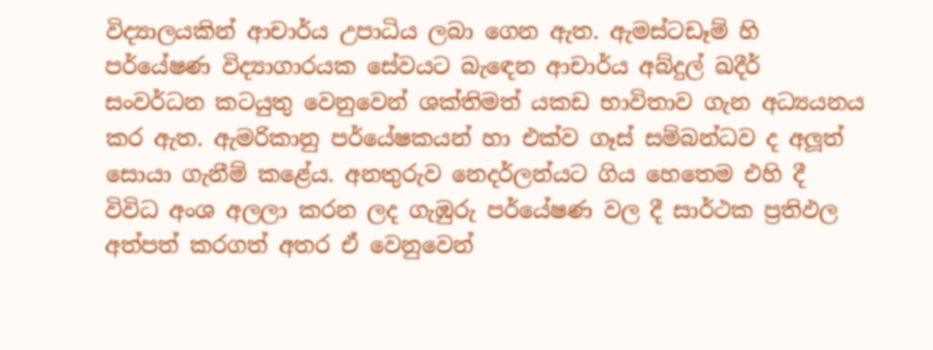විද්‍යාලයකින් ආචාර්ය උපාධිය ලබා ගෙන ඇත. ඇමස්ටඩෑම් හි පර්යේෂණ විද්‍යාගාරයක සේවයට බැඳෙන ආචාර්ය අබ්දුල් ඛදීර් සංවර්ධන කටයුතු වෙනුවෙන් ශක්තිමත් යකඩ භාවිතාව ගැන අධ්‍යයනය කර ඇත. ඇමරිකානු පර්යේෂකයන් හා එක්ව ගෑස් සම්බන්ධව ද අලූත් සොයා ගැනීම් කළේය. අනතුරුව නෙදර්ලන්යට ගිය හෙතෙම එහි දී විවිධ අංශ අලලා කරන ලද ගැඹුරු පර්යේෂණ වල දී සාර්ථක ප්‍රතිඵල අත්පත් කරගත් අතර ඒ වෙනුවෙන්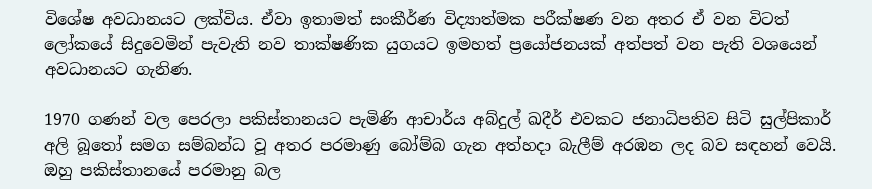විශේෂ අවධානයට ලක්විය. ඒවා ඉතාමත් සංකීර්ණ විද්‍යාත්මක පරීක්ෂණ වන අතර ඒ වන විටත් ලෝකයේ සිදුවෙමින් පැවැති නව තාක්ෂණික යුගයට ඉමහත් ප්‍රයෝජනයක් අත්පත් වන පැති වශයෙන් අවධානයට ගැනිණ.

1970 ගණන් වල පෙරලා පකිස්තානයට පැමිණි ආචාර්ය අබ්දුල් ඛදීර් එවකට ජනාධිපතිව සිටි සුල්පිකාර් අලි බූතෝ සමග සම්බන්ධ වූ අතර පරමාණු බෝම්බ ගැන අත්හදා බැලීම් අරඹන ලද බව සඳහන් වෙයි. ඔහු පකිස්තානයේ පරමානු බල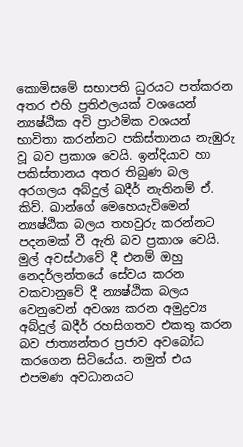කොමිසමේ සභාපති ධුරයට පත්කරන අතර එහි ප්‍රතිඵලයක් වශයෙන් න්‍යෂ්ඨික අවි ප්‍රාථමික වශයන් භාවිතා කරන්නට පකිස්තානය නැඹුරු වූ බව ප්‍රකාශ වෙයි. ඉන්දියාව හා පකිස්තානය අතර තිබුණ බල අරගලය අබ්දුල් ඛදීර් නැතිනම් ඒ. කිව්. ඛාන්ගේ මෙහෙයැවිමෙන් න්‍යෂ්ඨික බලය තහවුරු කරන්නට පදනමක් වී ඇති බව ප්‍රකාශ වෙයි. මුල් අවස්ථාවේ දී එනම් ඔහු නෙදර්ලන්තයේ සේවය කරන වකවානුවේ දී න්‍යෂ්ඨික බලය වෙනුවෙන් අවශ්‍ය කරන අමුද්‍රව්‍ය අබ්දුල් ඛදීර් රහසිගතව එකතු කරන බව ජාත්‍යන්තර ප්‍රජාව අවබෝධ කරගෙන සිටියේය. නමුත් එය එපමණ අවධානයට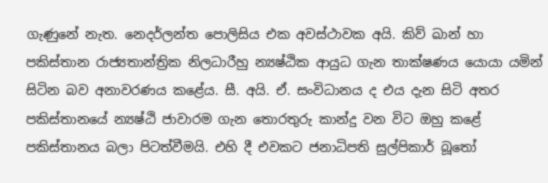ගැණුනේ නැත. නෙදර්ලන්ත පොලිසිය එක අවස්ථාවක අයි. කිව් ඛාන් හා පකිස්තාන රාජ්‍යතාන්ත්‍රික නිලධාරීහු න්‍යෂ්ඨික ආයුධ ගැන තාක්ෂණය යොයා යමින් සිටින බව අනාවරණය කළේය. සී. අයි. ඒ. සංවිධානය ද එය දැන සිටි අතර පකිස්තානයේ න්‍යෂ්ඨි ජාවාරම ගැන තොරතුරු කාන්දු වන විට ඔහු කළේ පකිස්තානය බලා පිටත්වීමයි. එහි දී එවකට ජනාධිපති සුල්පිකාර් බූතෝ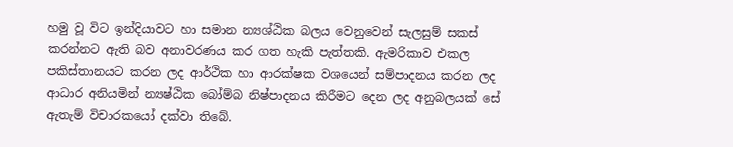හමු වූ විට ඉන්දියාවට හා සමාන න්‍යශ්ඨික බලය වෙනුවෙන් සැලසුම් සකස් කරන්නට ඇති බව අනාවරණය කර ගත හැකි පැත්තකි. ඇමරිකාව එකල පකිස්තානයට කරන ලද ආර්ථික හා ආරක්ෂක වශයෙන් සම්පාදනය කරන ලද ආධාර අනියමින් න්‍යෂ්ඨික බෝම්බ නිෂ්පාදනය කිරීමට දෙන ලද අනුබලයක් සේ ඇතැම් විචාරකයෝ දක්වා තිබේ.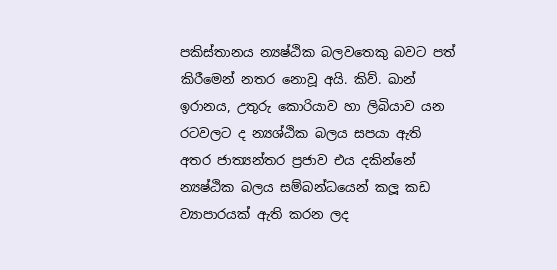පකිස්තානය න්‍යෂ්ඨික බලවතෙකු බවට පත් කිරීමෙන් නතර නොවූ අයි. කිව්. ඛාන් ඉරානය, උතුරු කොරියාව හා ලිබියාව යන රටවලට ද න්‍යශ්ඨික බලය සපයා ඇති අතර ජාත්‍යන්තර ප්‍රජාව එය දකින්නේ න්‍යෂ්ඨික බලය සම්බන්ධයෙන් කලූ කඩ ව්‍යාපාරයක් ඇති කරන ලද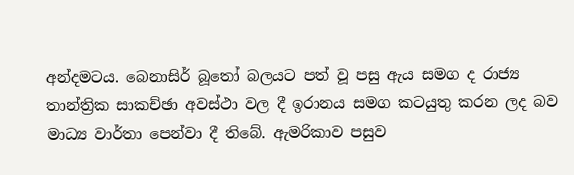අන්දමටය. බෙනාසිර් බූතෝ බලයට පත් වූ පසු ඇය සමග ද රාජ්‍ය තාන්ත්‍රික සාකච්ඡා අවස්ථා වල දී ඉරානය සමග කටයුතු කරන ලද බව මාධ්‍ය වාර්තා පෙන්වා දී තිබේ. ඇමරිකාව පසුව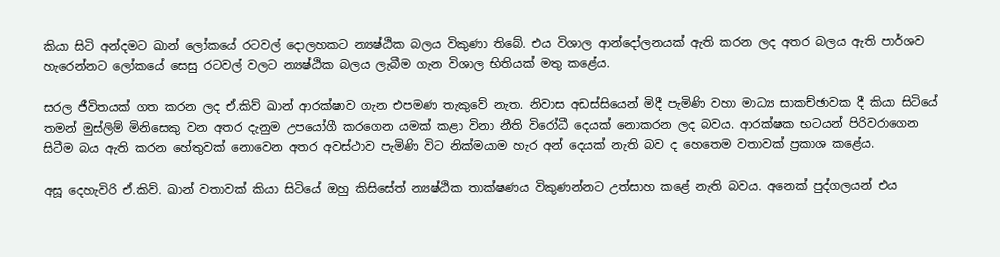කියා සිටි අන්දමට ඛාන් ලෝකයේ රටවල් දොලහකට න්‍යෂ්ඨික බලය විකුණා තිබේ. එය විශාල ආන්දෝලනයක් ඇති කරන ලද අතර බලය ඇති පාර්ශව හැරෙන්නට ලෝකයේ සෙසු රටවල් වලට න්‍යෂ්ඨික බලය ලැබීම ගැන විශාල භිතියක් මතු කළේය.

සරල ජීවිතයක් ගත කරන ලද ඒ.කිව් ඛාන් ආරක්ෂාව ගැන එපමණ තැකුවේ නැත. නිවාස අඩස්සියෙන් මිදී පැමිණි වහා මාධ්‍ය සාකච්ඡාවක දී කියා සිටියේ තමන් මුස්ලිම් මිනිසෙකු වන අතර දැනුම උපයෝගී කරගෙන යමක් කළා විනා නීති විරෝධී දෙයක් නොකරන ලද බවය. ආරක්ෂක භටයන් පිරිවරාගෙන සිටීම බය ඇති කරන හේතුවක් නොවෙන අතර අවස්ථාව පැමිණි විට නික්මයාම හැර අන් දෙයක් නැති බව ද හෙතෙම වතාවක් ප්‍රකාශ කළේය.

අසූ දෙහැවිරි ඒ.කිව්. ඛාන් වතාවක් කියා සිටියේ ඔහු කිසිසේත් න්‍යෂ්ඨික තාක්ෂණය විකුණන්නට උත්සාහ කළේ නැති බවය. අනෙක් පුද්ගලයන් එය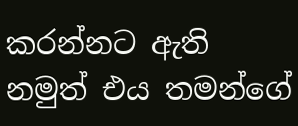කරන්නට ඇති නමුත් එය තමන්ගේ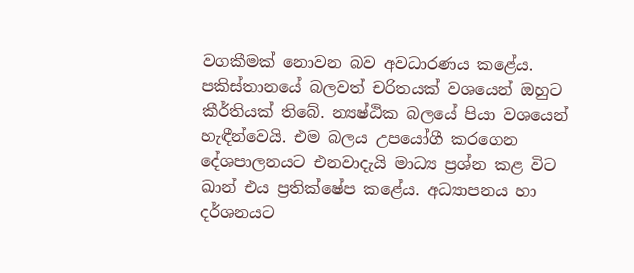වගකීමක් නොවන බව අවධාරණය කළේය. පකිස්තානයේ බලවත් චරිතයක් වශයෙන් ඔහුට කීර්තියක් තිබේ. න්‍යෂ්ඨික බලයේ පියා වශයෙන් හැඳීන්වෙයි. එම බලය උපයෝගී කරගෙන දේශපාලනයට එනවාදැයි මාධ්‍ය ප්‍රශ්න කළ විට ඛාන් එය ප්‍රතික්ෂේප කළේය. අධ්‍යාපනය හා දර්ශනයට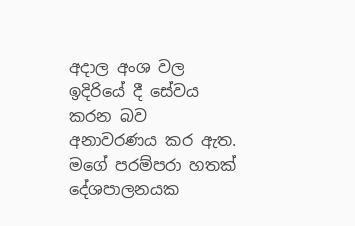අදාල අංශ වල ඉදිරියේ දී සේවය කරන බව අනාවරණය කර ඇත. මගේ පරම්පරා හතක් දේශපාලනයක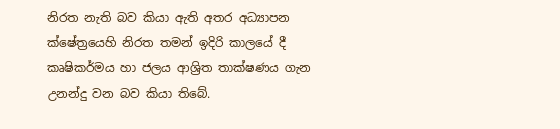නිරත නැති බව කියා ඇති අතර අධ්‍යාපන ක්ෂේත්‍රයෙහි නිරත තමන් ඉදිරි කාලයේ දී කෘෂිකර්මය හා ජලය ආශ්‍රිත තාක්ෂණය ගැන උනන්දු වන බව කියා තිබේ.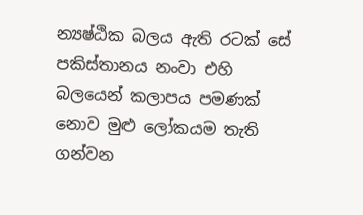න්‍යෂ්ඨික බලය ඇති රටක් සේ පකිස්තානය නංවා එහි බලයෙන් කලාපය පමණක් නොව මුළු ලෝකයම තැති ගන්වන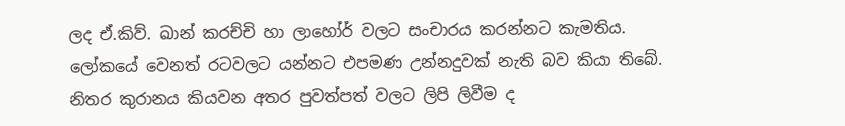ලද ඒ.කිව්. ඛාන් කරච්චි හා ලාහෝර් වලට සංචාරය කරන්නට කැමතිය. ලෝකයේ වෙනත් රටවලට යන්නට එපමණ උන්නදුවක් නැති බව කියා තිබේ. නිතර කුරානය කියවන අතර පුවත්පත් වලට ලිපි ලිවීම ද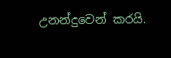උනන්දුවෙන් කරයි.